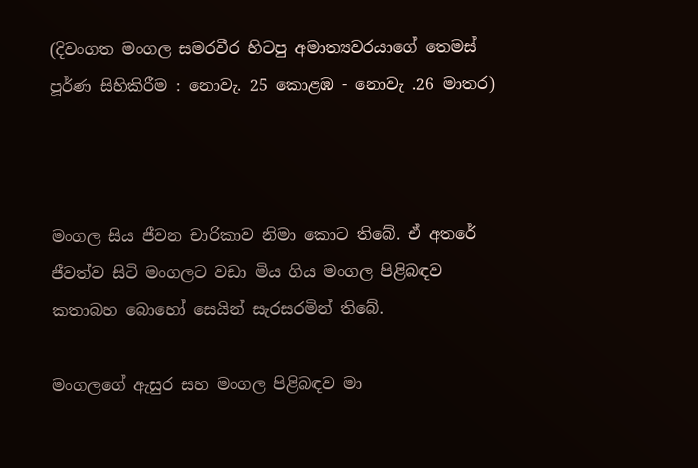(දිවංගත මංගල සමරවීර හිටපු අමාත්‍යවරයාගේ තෙමස් පූර්ණ සිහිකිරීම : නොවැ. 25 කොළඹ - නොවැ .26 මාතර)



මංගල සිය ජීවන චාරිකාව නිමා කොට තිබේ. ඒ අතරේ ජීවත්ව සිටි මංගලට වඩා මිය ගිය මංගල පිළිබඳව කතාබහ බොහෝ සෙයින් සැරසරමින් තිබේ.

මංගලගේ ඇසුර සහ මංගල පිළිබඳව මා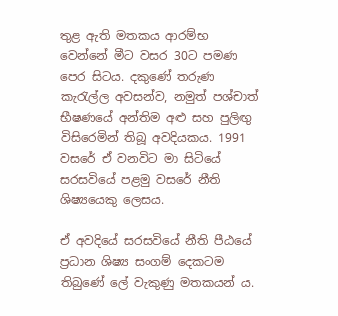තුළ ඇති මතකය ආරම්භ වෙන්නේ මීට වසර 30ට පමණ පෙර සිටය. දකුණේ තරුණ කැරැල්ල අවසන්ව, නමුත් පශ්චාත් භීෂණයේ අන්තිම අළු සහ පුලිඟු විසිරෙමින් තිබූ අවදියකය. 1991 වසරේ ඒ වනවිට මා සිටියේ සරසවියේ පළමු වසරේ නීති ශිෂ්‍යයෙකු ලෙසය.

ඒ අවදියේ සරසවියේ නීති පීඨයේ ප්‍රධාන ශිෂ්‍ය සංගම් දෙකටම තිබුණේ ලේ වැකුණු මතකයන් ය.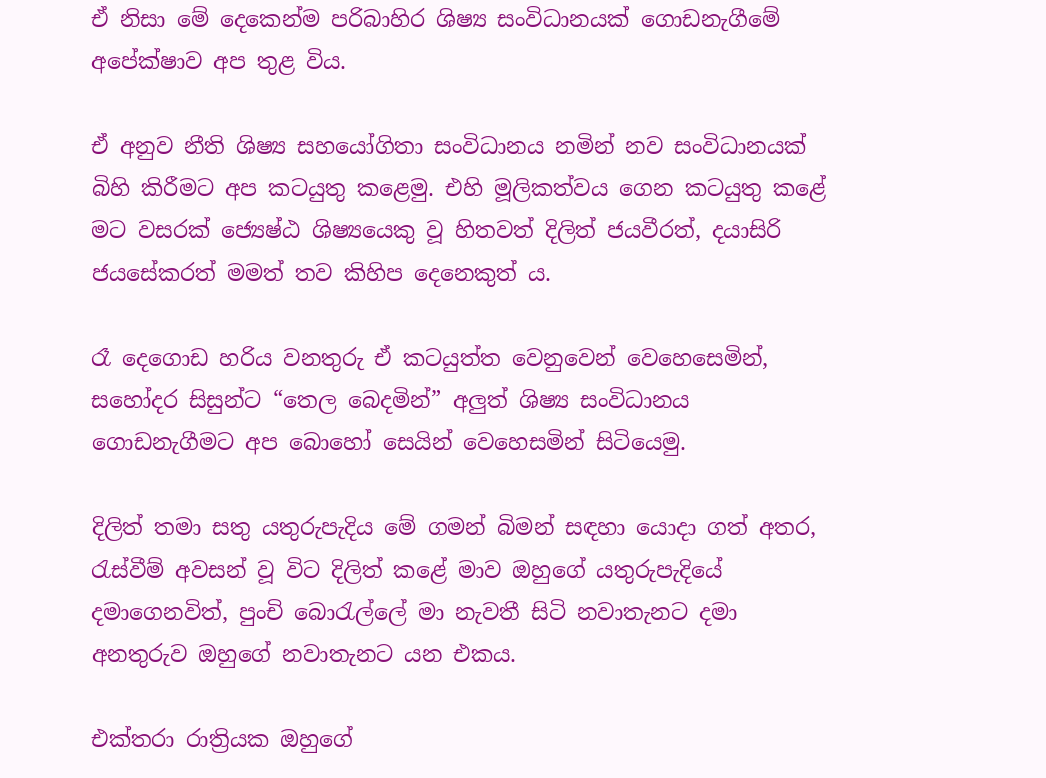ඒ නිසා මේ දෙකෙන්ම පරිබාහිර ශිෂ්‍ය සංවිධානයක් ගොඩනැගීමේ අපේක්ෂාව අප තුළ විය.

ඒ අනුව නීති ශිෂ්‍ය සහයෝගිතා සංවිධානය නමින් නව සංවිධානයක් බිහි කිරීමට අප කටයුතු කළෙමු. එහි මූලිකත්වය ගෙන කටයුතු කළේ මට වසරක් ජ්‍යෙෂ්ඨ ශිෂ්‍යයෙකු වූ හිතවත් දිලිත් ජයවීරත්, දයාසිරි ජයසේකරත් මමත් තව කිහිප දෙනෙකුත් ය.

රෑ දෙගොඩ හරිය වනතුරු ඒ කටයුත්ත වෙනුවෙන් වෙහෙසෙමින්, සහෝදර සිසුන්ට “තෙල බෙදමින්” අලුත් ශිෂ්‍ය සංවිධානය ගොඩනැගීමට අප බොහෝ සෙයින් වෙහෙසමින් සිටියෙමු.

දිලිත් තමා සතු යතුරුපැදිය මේ ගමන් බිමන් සඳහා යොදා ගත් අතර, රැස්වීම් අවසන් වූ විට දිලිත් කළේ මාව ඔහුගේ යතුරුපැදියේ දමාගෙනවිත්, පුංචි බොරැල්ලේ මා නැවතී සිටි නවාතැනට දමා අනතුරුව ඔහුගේ නවාතැනට යන එකය.

එක්තරා රාත්‍රියක ඔහුගේ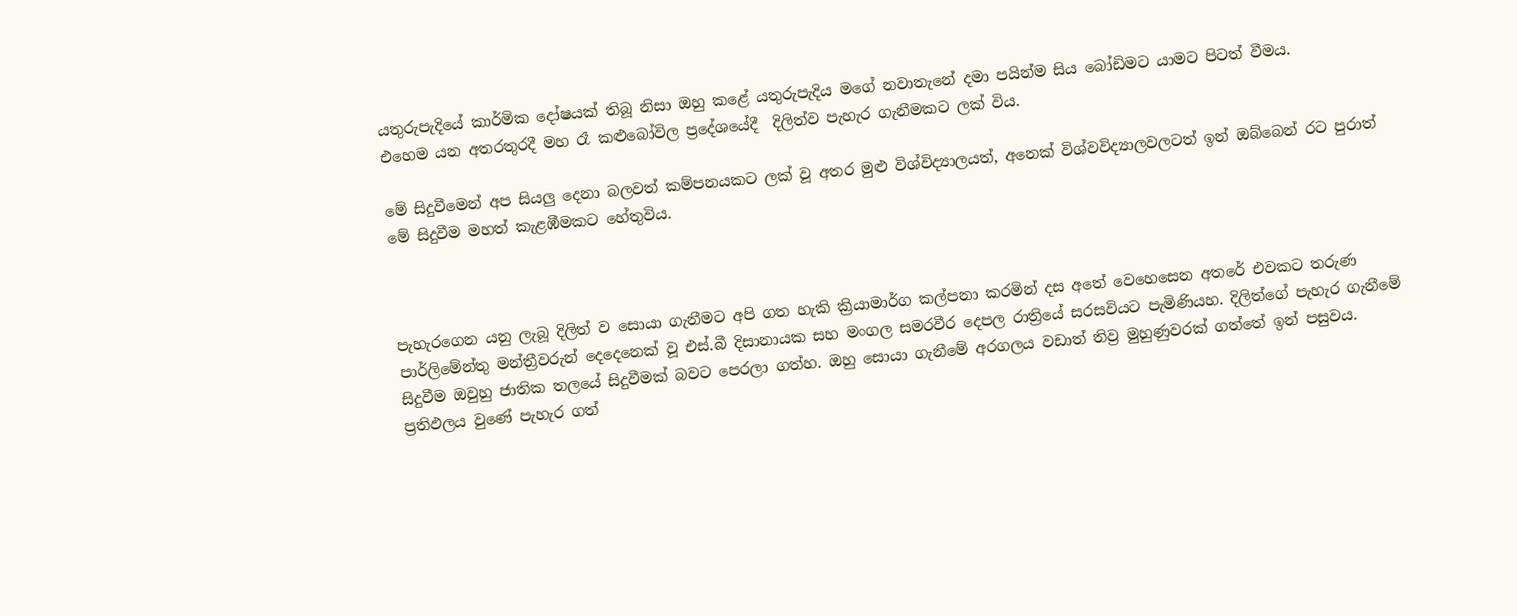යතුරුපැදියේ කාර්මික දෝෂයක් තිබූ නිසා ඔහු කළේ යතුරුපැදිය මගේ නවාතැනේ දමා පයින්ම සිය බෝඩිමට යාමට පිටත් වීමය.
එහෙම යන අතරතුරදී මහ රෑ කළුබෝවිල ප්‍රදේශයේදී  දිලිත්ව පැහැර ගැනීමකට ලක් විය.

මේ සිදුවීමෙන් අප සියලු දෙනා බලවත් කම්පනයකට ලක් වූ අතර මුළු විශ්විද්‍යාලයත්, අනෙක් විශ්වවිද්‍යාලවලටත් ඉන් ඔබ්බෙන් රට පුරාත් මේ සිදුවීම මහත් කැළඹීමකට හේතුවිය.



පැහැරගෙන යනු ලැබූ දිලිත් ව සොයා ගැනීමට අපි ගත හැකි ක්‍රියාමාර්ග කල්පනා කරමින් දස අතේ වෙහෙසෙන අතරේ එවකට තරුණ පාර්ලිමේන්තු මන්ත්‍රීවරුන් දෙදෙනෙක් වූ එස්.බී දිසානායක සහ මංගල සමරවීර දෙපල රාත්‍රියේ සරසවියට පැමිණියහ. දිලිත්ගේ පැහැර ගැනීමේ සිදුවීම ඔවුහු ජාතික තලයේ සිදුවීමක් බවට පෙරලා ගත්හ. ඔහු සොයා ගැනීමේ අරගලය වඩාත් තිව්‍ර මුහුණුවරක් ගත්තේ ඉන් පසුවය. ප්‍රතිඵලය වුණේ පැහැර ගත්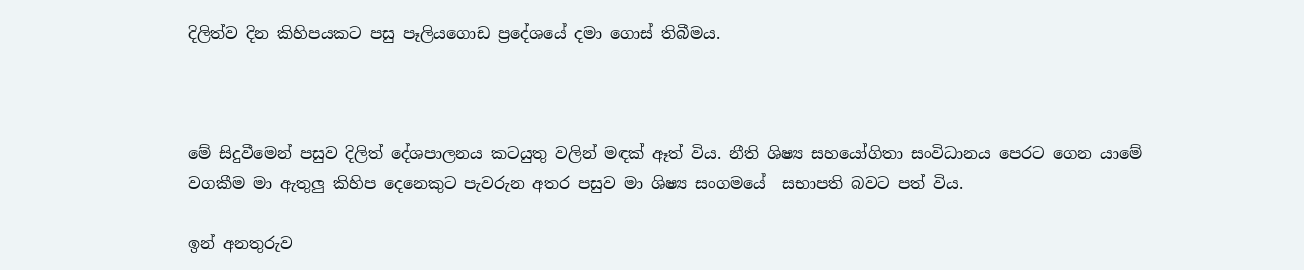දිලිත්ව දින කිහිපයකට පසු පෑලියගොඩ ප්‍රදේශයේ දමා ගොස් තිබීමය.



මේ සිදුවීමෙන් පසුව දිලිත් දේශපාලනය කටයුතු වලින් මඳක් ඈත් විය. නීති ශිෂ්‍ය සහයෝගිතා සංවිධානය පෙරට ගෙන යාමේ වගකීම මා ඇතුලු කිහිප දෙනෙකුට පැවරුන අතර පසුව මා ශිෂ්‍ය සංගමයේ  සභාපති බවට පත් විය.

ඉන් අනතුරුව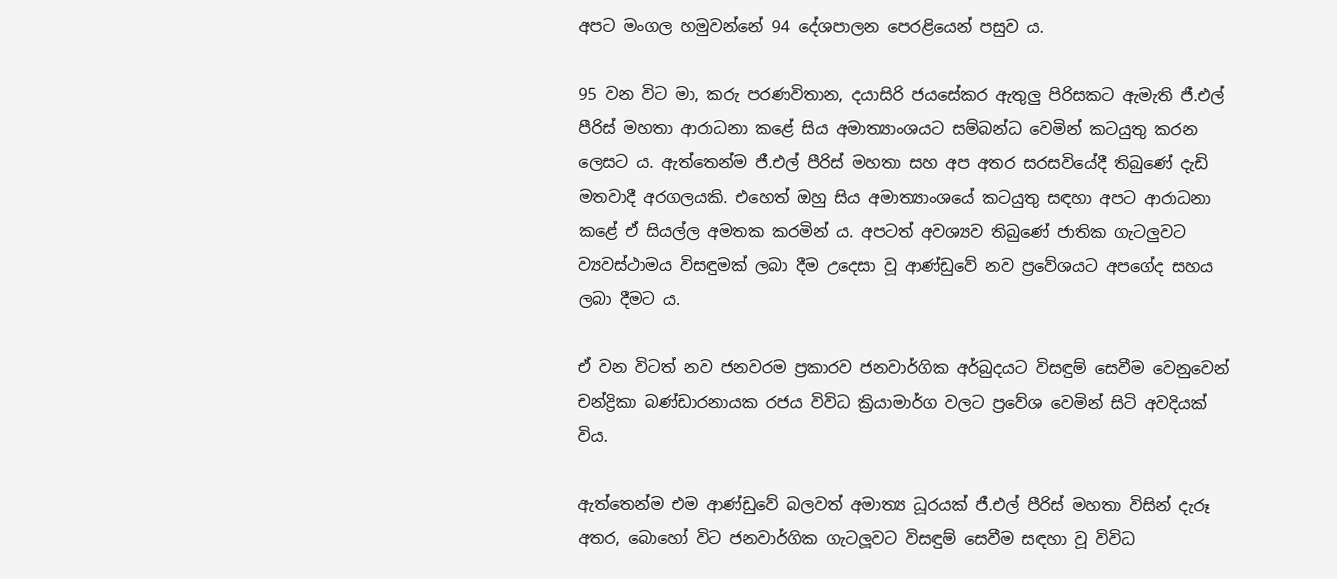අපට මංගල හමුවන්නේ 94 දේශපාලන පෙරළියෙන් පසුව ය.

95 වන විට මා, කරු පරණවිතාන, දයාසිරි ජයසේකර ඇතුලු පිරිසකට ඇමැති ජී.එල් පීරිස් මහතා ආරාධනා කළේ සිය අමාත්‍යාංශයට සම්බන්ධ වෙමින් කටයුතු කරන ලෙසට ය. ඇත්තෙන්ම ජී.එල් පීරිස් මහතා සහ අප අතර සරසවියේදී තිබුණේ දැඩි මතවාදී අරගලයකි. එහෙත් ඔහු සිය අමාත්‍යාංශයේ කටයුතු සඳහා අපට ආරාධනා කළේ ඒ සියල්ල අමතක කරමින් ය. අපටත් අවශ්‍යව තිබුණේ ජාතික ගැටලුවට ව්‍යවස්ථාමය විසඳුමක් ලබා දීම උදෙසා වූ ආණ්ඩුවේ නව ප්‍රවේශයට අපගේද සහය ලබා දීමට ය.

ඒ වන විටත් නව ජනවරම ප්‍රකාරව ජනවාර්ගික අර්බුදයට විසඳුම් සෙවීම වෙනුවෙන් චන්ද්‍රිකා බණ්ඩාරනායක රජය විවිධ ක්‍රියාමාර්ග වලට ප්‍රවේශ වෙමින් සිටි අවදියක් විය.

ඇත්තෙන්ම එම ආණ්ඩුවේ බලවත් අමාත්‍ය ධූරයක් ජී.එල් පීරිස් මහතා විසින් දැරූ අතර, බොහෝ විට ජනවාර්ගික ගැටලූවට විසඳුම් සෙවීම සඳහා වූ විවිධ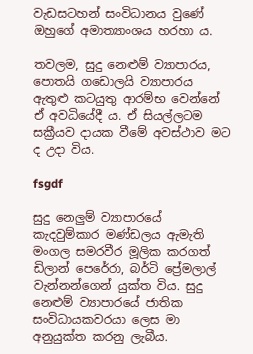වැඩසටහන් සංවිධානය වුණේ ඔහුගේ අමාත්‍යාංශය හරහා ය.

තවලම, සුදු නෙළුම් ව්‍යාපාරය, පොතයි ගඩොලයි ව්‍යාපාරය ඇතුළු කටයුතු ආරම්භ වෙන්නේ ඒ අවධියේදී ය. ඒ සියල්ලටම සක්‍රීයව දායක වීමේ අවස්ථාව මට ද උදා විය.

fsgdf

සුදු නෙලුම් ව්‍යාපාරයේ කැදවුම්කාර මණ්ඩලය ඇමැති මංගල සමරවීර මූලික කරගත් ඩිලාන් පෙරේරා, බර්ටි ප්‍රේමලාල් වැන්නන්ගෙන් යුක්ත විය. සුදු නෙළුම් ව්‍යාපාරයේ ජාතික සංවිධායකවරයා ලෙස මා අනුයුක්ත කරනු ලැබීය.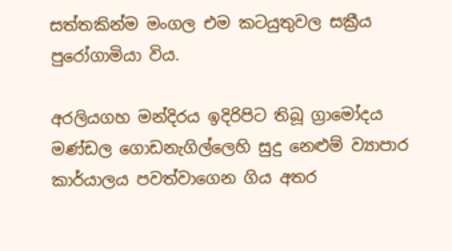සත්තකින්ම මංගල එම කටයුතුවල සක්‍රීය පුරෝගාමියා විය.

අරලියගහ මන්දිරය ඉදිරිපිට තිබූ ග්‍රාමෝදය මණ්ඩල ගොඩනැගිල්ලෙහි සුදු නෙළුම් ව්‍යාපාර කාර්යාලය පවත්වාගෙන ගිය අතර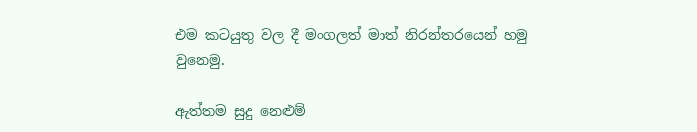එම කටයුතු වල දී මංගලත් මාත් නිරන්තරයෙන් හමු වුනෙමු.

ඇත්තම සුදු නෙළුම්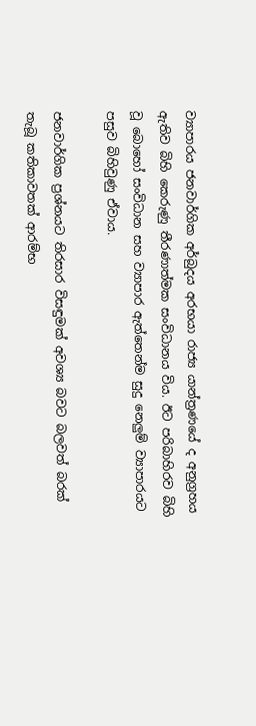ව්‍යාපාරය ජනවාර්ගික අර්බුදය අරභයා රාජ්‍ය යාන්ත්‍රණයේ ද අනුග්‍රහය ඇතිව බිහි කෙරුණු තීරණාත්මක සංවිධානය විය. ඊට පරිබාහිරව බිහි වූ බොහෝ සංවිධාන සහ ව්‍යාපාර ඇත්තෙන්ම සුදු නෙලුම් ව්‍යාපාරයට පසුව බිහිවුණු ඒවාය.

ජනවාර්ගික ප්‍රශ්නයට තිරසාර විසඳුමක් අවශ්‍ය බවට බලවත් බරක් තැබූ කතිකාවතක් ආරම්භ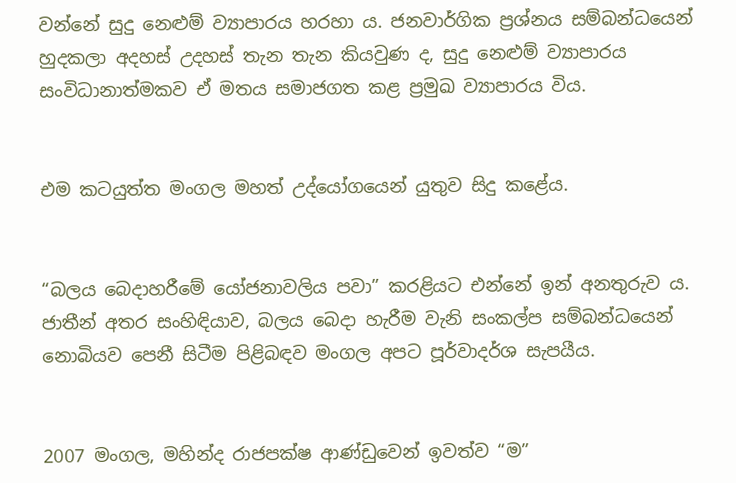වන්නේ සුදු නෙළුම් ව්‍යාපාරය හරහා ය. ජනවාර්ගික ප්‍රශ්නය සම්බන්ධයෙන් හුදකලා අදහස් උදහස් තැන තැන කියවුණ ද, සුදු නෙළුම් ව්‍යාපාරය සංවිධානාත්මකව ඒ මතය සමාජගත කළ ප්‍රමුඛ ව්‍යාපාරය විය.


එම කටයුත්ත මංගල මහත් උද්යෝගයෙන් යුතුව සිදු කළේය.


“බලය බෙදාහරීමේ යෝජනාවලිය පවා” කරළියට එන්නේ ඉන් අනතුරුව ය. ජාතීන් අතර සංහිඳියාව, බලය බෙදා හැරීම වැනි සංකල්ප සම්බන්ධයෙන් නොබියව පෙනී සිටීම පිළිබඳව මංගල අපට පූර්වාදර්ශ සැපයීය.


2007 මංගල, මහින්ද රාජපක්ෂ ආණ්ඩුවෙන් ඉවත්ව “ම”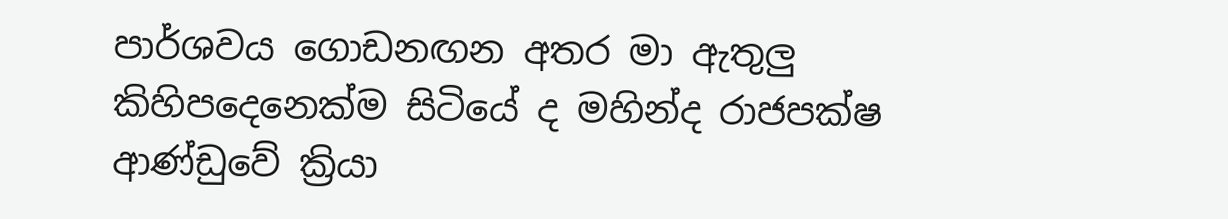පාර්ශවය ගොඩනඟන අතර මා ඇතුලු කිහිපදෙනෙක්ම සිටියේ ද මහින්ද රාජපක්ෂ ආණ්ඩුවේ ක්‍රියා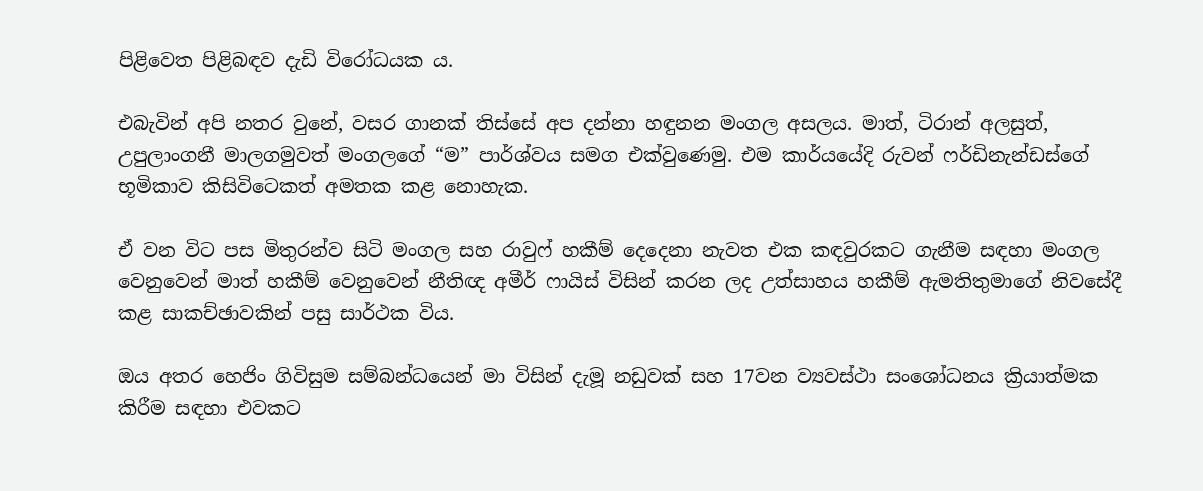පිළිවෙත පිළිබඳව දැඩි විරෝධයක ය.

එබැවින් අපි නතර වුනේ, වසර ගානක් තිස්සේ අප දන්නා හඳුනන මංගල අසලය. මාත්, ටිරාන් අලසුත්, උපුලාංගනී මාලගමුවත් මංගලගේ “ම” පාර්ශ්වය සමග එක්වුණෙමු. එම කාර්යයේදි රුවන් ෆර්ඩිනැන්ඩස්ගේ භූමිකාව කිසිවිටෙකත් අමතක කළ නොහැක.

ඒ වන විට පස මිතුරන්ව සිටි මංගල සහ රාවුෆ් හකීම් දෙදෙනා නැවත එක කඳවුරකට ගැනීම සඳහා මංගල වෙනුවෙන් මාත් හකීම් වෙනුවෙන් නීතිඥ අමීර් ෆායිස් විසින් කරන ලද උත්සාහය හකීම් ඇමතිතුමාගේ නිවසේදී කළ සාකච්ඡාවකින් පසු සාර්ථක විය.

ඔය අතර හෙජිං ගිවිසුම සම්බන්ධයෙන් මා විසින් දැමූ නඩුවක් සහ 17වන ව්‍යවස්ථා සංශෝධනය ක්‍රියාත්මක කිරීම සඳහා එවකට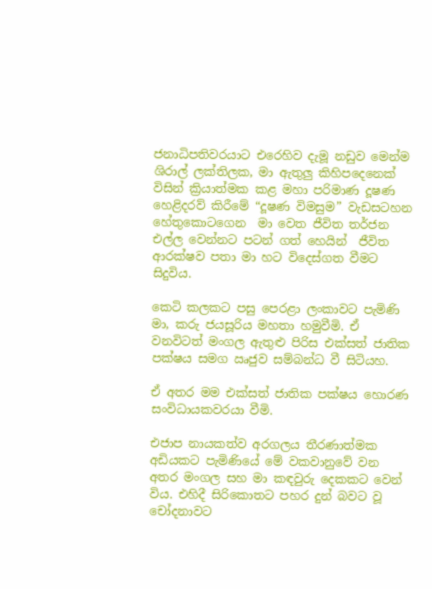ජනාධිපතිවරයාට එරෙහිව දැමූ නඩුව මෙන්ම ශිරාල් ලක්තිලක, මා ඇතුලු කිහිපදෙනෙක් විසින් ක්‍රියාත්මක කළ මහා පරිමාණ දූෂණ හෙළිදරව් කිරීමේ “දූෂණ විමසුම” වැඩසටහන  හේතුකොටගෙන  මා වෙත ජීවිත තර්ජන එල්ල වෙන්නට පටන් ගත් හෙයින්  ජීවිත ආරක්ෂව පතා මා හට විදෙස්ගත වීමට සිදුවිය.

කෙටි කලකට පසු පෙරළා ලංකාවට පැමිණි මා, කරු ජයසූරිය මහතා හමුවීමි. ඒ වනවිටත් මංගල ඇතුළු පිරිස එක්සත් ජාතික පක්ෂය සමග ඍජුව සම්බන්ධ වී සිටියහ.

ඒ අතර මම එක්සත් ජාතික පක්ෂය හොරණ සංවිධායකවරයා වීමි.

එජාප නායකත්ව අරගලය තීරණාත්මක අඩියකට පැමිණියේ මේ වකවානුවේ වන අතර මංගල සහ මා කඳවුරු දෙකකට වෙන් විය. එහිදී සිරිකොතට පහර දුන් බවට වූ චෝදනාවට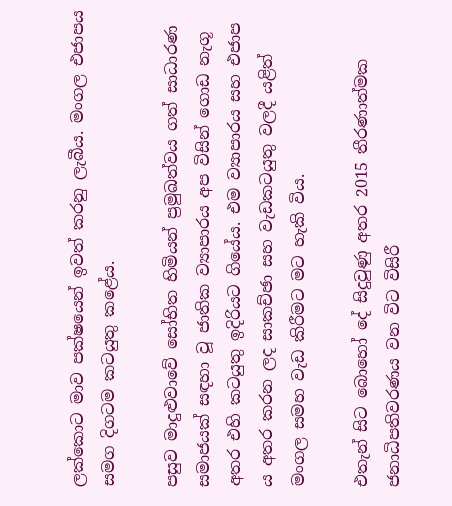ලක්කොට මාව පක්ෂයෙන් ඉවත් කරනු ලැබීය. මංගල එජාපය සමග දිගටම කටයුතු කළේය.

පසුව මාදුළුවාවේ සෝභිත හිමියන් ප්‍රමුඛත්වය ගත් සාධාරණ සමාජයක් සඳහා වූ ජාතික ව්‍යාපාරය අප විසින් ගොඩ නැගූ අතර එහි කටයුතු ඉදිරියට ගියේය. එම ව්‍යාපාරය සහ එජාප ය අතර කරන ලද සාකච්ඡා සහ වැඩකටයුතු වලදී යළිත් මංගල සමහ වැඩ කිරීමට මට හැකි විය.

එතැන් සිට බොහෝ දේ සිදුවුණු අතර 2015 තීරණාත්මක ජනාධිපතිවරණය වන විට විසිරී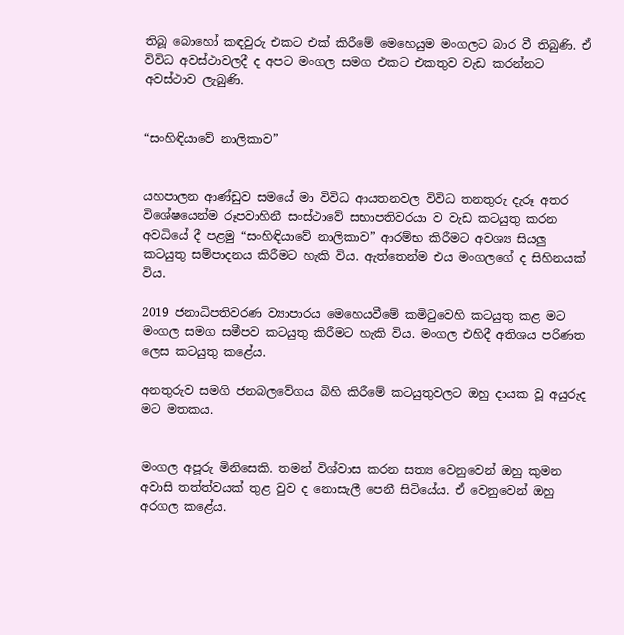තිබූ බොහෝ කඳවුරු එකට එක් කිරීමේ මෙහෙයුම මංගලට බාර වී තිබුණි. ඒ විවිධ අවස්ථාවලදී ද අපට මංගල සමග එකට එකතුව වැඩ කරන්නට අවස්ථාව ලැබුණි.


“සංහිඳියාවේ නාලිකාව”


යහපාලන ආණ්ඩුව සමයේ මා විවිධ ආයතනවල විවිධ තනතුරු දැරූ අතර විශේෂයෙන්ම රූපවාහිනී සංස්ථාවේ සභාපතිවරයා ව වැඩ කටයුතු කරන අවධියේ දී පළමු “සංහිඳියාවේ නාලිකාව” ආරම්භ කිරීමට අවශ්‍ය සියලු කටයුතු සම්පාදනය කිරීමට හැකි විය. ඇත්තෙන්ම එය මංගලගේ ද සිහිනයක් විය.

2019 ජනාධිපතිවරණ ව්‍යාපාරය මෙහෙයවීමේ කමිටුවෙහි කටයුතු කළ මට මංගල සමග සමීපව කටයුතු කිරීමට හැකි විය. මංගල එහිදී අතිශය පරිණත ලෙස කටයුතු කළේය.

අනතුරුව සමගි ජනබලවේගය බිහි කිරීමේ කටයුතුවලට ඔහු දායක වූ අයුරුද මට මතකය.


මංගල අපූරු මිනිසෙකි. තමන් විශ්වාස කරන සත්‍ය වෙනුවෙන් ඔහු කුමන අවාසි තත්ත්වයක් තුළ වුව ද නොසැලී පෙනී සිටියේය. ඒ වෙනුවෙන් ඔහු අරගල කළේය.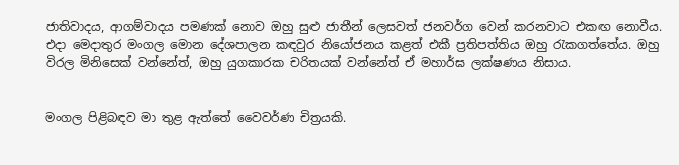ජාතිවාදය, ආගම්වාදය පමණක් නොව ඔහු සුළු ජාතීන් ලෙසවත් ජනවර්ග වෙන් කරනවාට එකඟ නොවීය. එදා මෙදාතුර මංගල මොන දේශපාලන කඳවුර නියෝජනය කළත් එකී ප්‍රතිපත්තිය ඔහු රැකගත්තේය. ඔහු විරල මිනිසෙක් වන්නේත්, ඔහු යුගකාරක චරිතයක් වන්නේත් ඒ මහාර්ඝ ලක්ෂණය නිසාය.


මංගල පිළිබඳව මා තුළ ඇත්තේ වෛවර්ණ චිත්‍රයකි.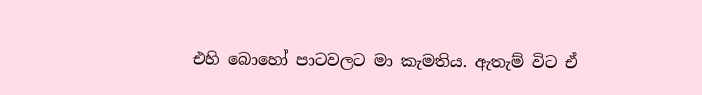එහි බොහෝ පාටවලට මා කැමතිය. ඇතැම් විට ඒ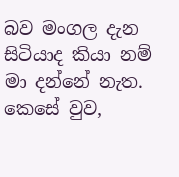බව මංගල දැන සිටියාද කියා නම් මා දන්නේ නැත.
කෙසේ වුව,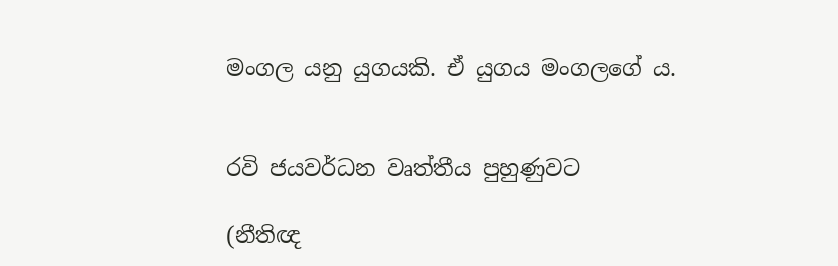මංගල යනු යුගයකි. ඒ යුගය මංගලගේ ය.


රවි ජයවර්ධන වෘත්තීය පුහුණුවට

(නීතිඥ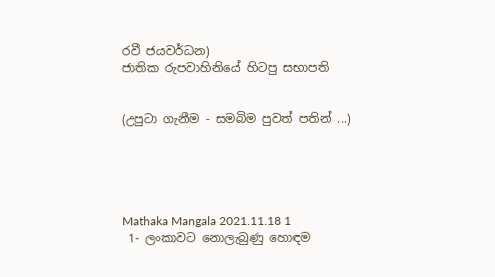රවී ජයවර්ධන)
ජාතික රුපවාහිනියේ හිටපු සභාපති


(උපුටා ගැනීම - සමබිම පුවත් පතින් ...)





Mathaka Mangala 2021.11.18 1
 1- ලංකාවට නොලැබුණු හොඳම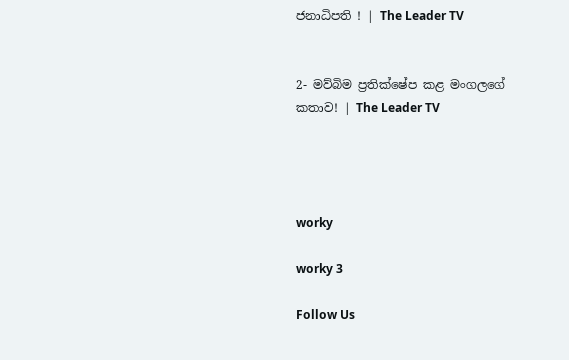ජනාධිපති ! | The Leader TV


2- මව්බිම ප්‍රතික්ෂේප කළ මංගලගේ කතාව! | The Leader TV




worky

worky 3

Follow Us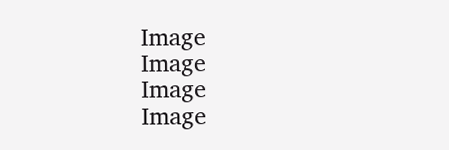Image
Image
Image
Image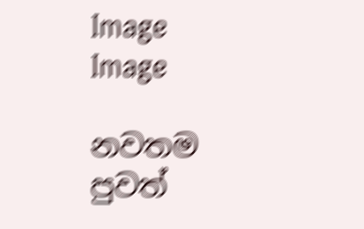Image
Image

නවතම පුවත්